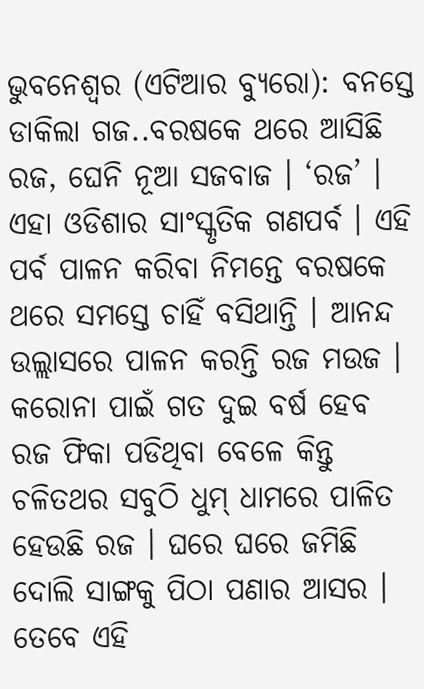ଭୁବନେଶ୍ୱର (ଏଟିଆର ବ୍ୟୁରୋ): ବନସ୍ତେ ଡାକିଲା ଗଜ..ବରଷକେ ଥରେ ଆସିଛି ରଜ, ଘେନି ନୂଆ ସଜବାଜ । ‘ରଜ’ । ଏହା ଓଡିଶାର ସାଂସ୍କୃତିକ ଗଣପର୍ବ । ଏହି ପର୍ବ ପାଳନ କରିବା ନିମନ୍ତେ ବରଷକେ ଥରେ ସମସ୍ତେ ଚାହିଁ ବସିଥାନ୍ତି । ଆନନ୍ଦ ଉଲ୍ଲାସରେ ପାଳନ କରନ୍ତି ରଜ ମଉଜ । କରୋନା ପାଇଁ ଗତ ଦୁଇ ବର୍ଷ ହେବ ରଜ ଫିକା ପଡିଥିବା ବେଳେ କିନ୍ତୁ ଚଳିତଥର ସବୁଠି ଧୁମ୍ ଧାମରେ ପାଳିତ ହେଉଛି ରଜ । ଘରେ ଘରେ ଜମିଛି ଦୋଲି ସାଙ୍ଗକୁ ପିଠା ପଣାର ଆସର । ତେବେ ଏହି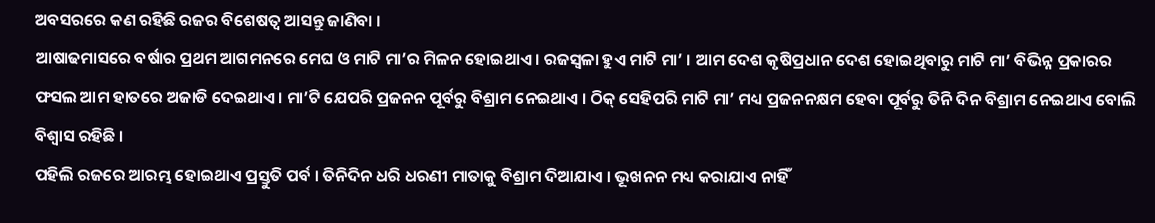ଅବସରରେ କଣ ରହିଛି ରଜର ବିଶେଷତ୍ୱ ଆସନ୍ତୁ ଜାଣିବା ।
ଆଷାଢମାସରେ ବର୍ଷାର ପ୍ରଥମ ଆଗମନରେ ମେଘ ଓ ମାଟି ମା’ର ମିଳନ ହୋଇଥାଏ । ରଜସ୍ୱଳା ହୁଏ ମାଟି ମା’ । ଆମ ଦେଶ କୃଷିପ୍ରଧାନ ଦେଶ ହୋଇଥିବାରୁ ମାଟି ମା’ ବିଭିନ୍ନ ପ୍ରକାରର ଫସଲ ଆମ ହାତରେ ଅଜାଡି ଦେଇଥାଏ । ମା’ଟି ଯେପରି ପ୍ରଜନନ ପୂର୍ବରୁ ବିଶ୍ରାମ ନେଇଥାଏ । ଠିକ୍ ସେହିପରି ମାଟି ମା’ ମଧ୍ୟ ପ୍ରଜନନକ୍ଷମ ହେବା ପୂର୍ବରୁ ତିନି ଦିନ ବିଶ୍ରାମ ନେଇଥାଏ ବୋଲି ବିଶ୍ୱାସ ରହିଛି ।
ପହିଲି ରଜରେ ଆରମ୍ଭ ହୋଇଥାଏ ପ୍ରସ୍ତୁତି ପର୍ବ । ତିନିଦିନ ଧରି ଧରଣୀ ମାତାକୁ ବିଶ୍ରାମ ଦିଆଯାଏ । ଭୂଖନନ ମଧ୍ୟ କରାଯାଏ ନାହିଁ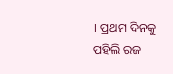। ପ୍ରଥମ ଦିନକୁ ପହିଲି ରଜ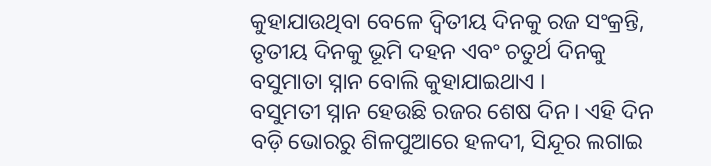କୁହାଯାଉଥିବା ବେଳେ ଦ୍ୱିତୀୟ ଦିନକୁ ରଜ ସଂକ୍ରନ୍ତି, ତୃତୀୟ ଦିନକୁ ଭୂମି ଦହନ ଏବଂ ଚତୁର୍ଥ ଦିନକୁ ବସୁମାତା ସ୍ନାନ ବୋଲି କୁହାଯାଇଥାଏ ।
ବସୁମତୀ ସ୍ନାନ ହେଉଛି ରଜର ଶେଷ ଦିନ। ଏହି ଦିନ ବଡ଼ି ଭୋରରୁ ଶିଳପୁଆରେ ହଳଦୀ, ସିନ୍ଦୂର ଲଗାଇ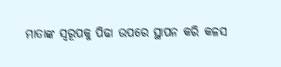ମାତାଙ୍କ ସ୍ୱରୂପକୁ ପିଢା ଉପରେ ସ୍ଥାପନ କରି କଳସ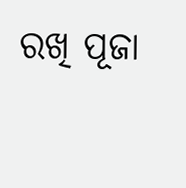ରଖି ପୂଜା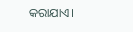କରାଯାଏ।